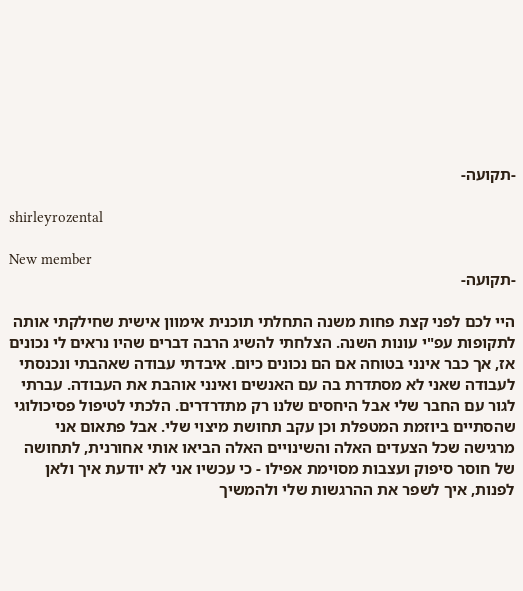-תקועה-

shirleyrozental

New member
-תקועה-

היי לכם לפני קצת פחות משנה התחלתי תוכנית אימוון אישית שחילקתי אותה לתקופות עפ"י עונות השנה. הצלחתי להשיג הרבה דברים שהיו נראים לי נכונים אז, אך כבר אינני בטוחה אם הם נכונים כיום. איבדתי עבודה שאהבתי ונכנסתי לעבודה שאני לא מסתדרת בה עם האנשים ואינני אוהבת את העבודה. עברתי לגור עם החבר שלי אבל היחסים שלנו רק מתדרדרים. הלכתי לטיפול פסיכולוגי שהסתיים ביוזמת המטפלת וכן עקב תחושת מיצוי שלי. אבל פתאום אני מרגישה שכל הצעדים האלה והשינויים האלה הביאו אותי אחורנית, לתחושה של חוסר סיפוק ועצבות מסוימת אפילו - כי עכשיו אני לא יודעת איך ולאן לפנות, איך לשפר את ההרגשות שלי ולהמשיך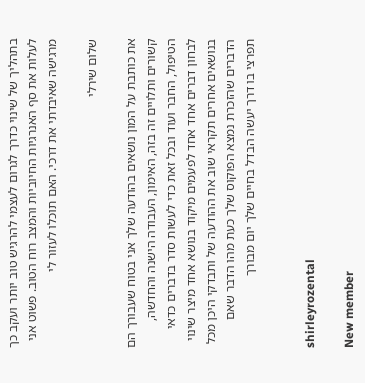בתהליך של שינוי כדרך לגרום לעצמי להרגיש טוב יותר ועקב כך לעלות את סף האנרגיות החיוביות והמצב רוח הטוב. פשוט אני מרגישה שאיבדתי את דרכי. האם תוכלו לעזור לי

שלום שירלי

את כותבת על המון נושאים בהודעה שלך אני בטוח שעבורך הם קשורים ותלויים זה בזה, האימון, העבודה הישנה והחדשה, הטיפול, החבר ועוד ובכל זאת כדי לעשות סדר בדברים כדאי לבחון דברים אחד אחד לפעמים מיקוד בנושא אחד מיצר שינוי בנושאים אחרים תקראי שוב את ההודעה של ותבדקי היכן מכל הדברים שהזכרת נמצא הפוקוס שלך כעת מהו הדבר שאם תפרצי בו דרך יעשה הבדל בחיים שלך יום מבורך


shirleyrozental

New member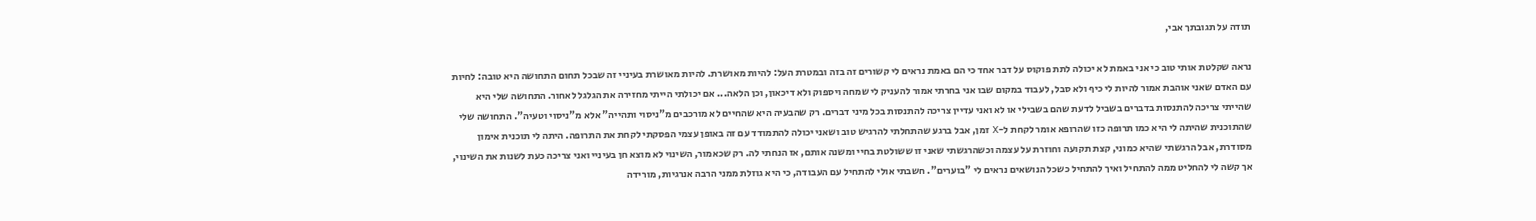תודה על תגובתך אבי,

נראה שקלטת אותי טוב כי אני באמת לא יכולה לתת פוקוס על דבר אחד כי הם באמת נראים לי קשורים זה בזה ובמטרת העל: להיות מאושרת. להיות מאושרת בעיניי זה שבכל תחום התחושה היא טובה: לחיות עם האדם שאני אוהבת אמור להיות לי כיף ולא סבל, לעבוד במקום שבו אני בחרתי אמור להעניק לי שמחה ויספוק ולא דיכאון, וכן הלאה... אם יכולתי הייתי מחזירה את הגלגל לאחור. התחושה שלי היא שהייתי צריכה להתנסות בדברים בשביל לדעת שהם בשבילי או לא ואני עדיין צריכה להתנסות בכל מיני דברים. רק שהבעיה היא שהחיים לא מורכבים מ"ניסוי ותהייה" אלא מ"ניסוי וטעיה". התחושה שלי שהתוכנית שהיתה לי היא כמו תרופה כזו שהרופא אומר לקחת ל-X זמן, אבל ברגע שהתחלתי להרגיש טוב ושאני יכולה להתמודד עם זה באופן עצמי הפסקתי לקחת את התרופה. היתה לי תוכנית אימון מסודרת, אבל הרגשתי שהיא כמוני, קצת תקועה וחוזרת על עצמה וכשהרגשתי שאני זו ששולטת בחיי ומשנה אותם, אז הנחתי לה. רק שכאמור, השינוי לא מוצא חן בעיניי ואני צריכה כעת לשנות את השינוי, אך קשה לי להחליט ממה להתחיל ואיך להתחיל כשכל הנושאים נראים לי "בוערים". חשבתי אולי להתחיל עם העבודה, כי היא גוזלת ממני הרבה אנרגיות, מורידה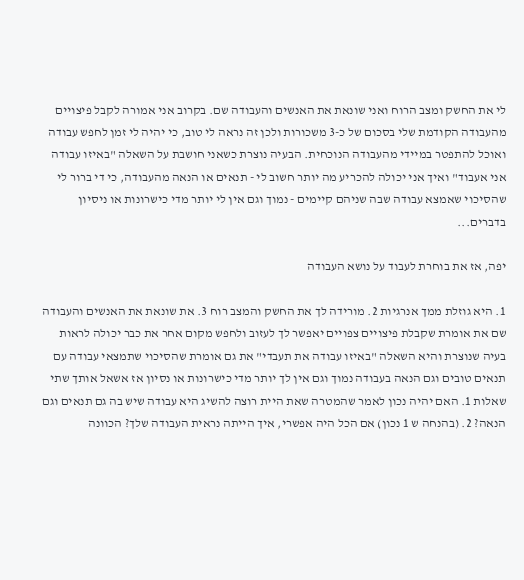לי את החשק ומצב הרוח ואני שונאת את האנשים והעבודה שם. בקרוב אני אמורה לקבל פיצויים מהעבודה הקודמת שלי בסכום של כ-3 משכורות ולכן זה נראה לי טוב, כי יהיה לי זמן לחפש עבודה ואוכל להתפטר במיידי מהעבודה הנוכחית. הבעיה נוצרת כשאני חושבת על השאלה "באיזו עבודה אני אעבוד" ואיך אני יכולה להכריע מה יותר חשוב לי - תנאים או הנאה מהעבודה, כי די ברור לי שהסיכוי שאמצא עבודה שבה שניהם קיימים - נמוך וגם אין לי יותר מדי כישרונות או ניסיון בדברים...

יפה, אז את בוחרת לעבוד על נושא העבודה

1. היא גוזלת ממך אנרגיות 2. מורידה לך את החשק והמצב רוח 3. את שונאת את האנשים והעבודה שם את אומרת שקבלת פיצויים צפויים יאפשר לך לעזוב ולחפש מקום אחר את כבר יכולה לראות בעיה שנוצרת והיא השאלה "באיזו עבודה את תעבדי" את גם אומרת שהסיכוי שתמצאי עבודה עם תנאים טובים וגם הנאה בעבודה נמוך וגם אין לך יותר מדי כישרונות או נסיון אז אשאל אותך שתי שאלות 1. האם יהיה נכון לאמר שהמטרה שאת היית רוצה להשיג היא עבודה שיש בה גם תנאים וגם הנאה? 2. (בהנחה ש 1 נכון) אם הכל היה אפשרי, איך הייתה נראית העבודה שלך? הכוונה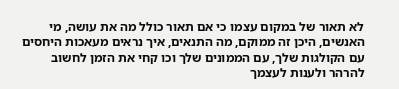לא תאור של במקום עצמו כי אם תאור כולל מה את עושה, מי האנשים, היכן זה ממוקם, מה התנאים, איך נראים מעאכות היחסים עם הקולגות שלך, עם הממונים שלך וכו קחי את הזמן לחשוב להרהר ולענות לעצמך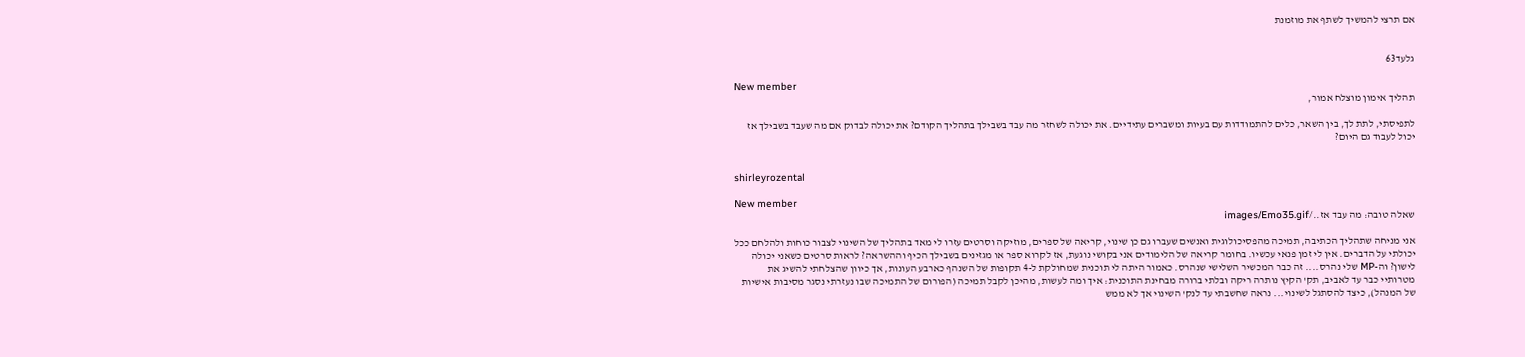אם תרצי להמשיך לשתף את מוזמנת


גלעד63

New member
תהליך אימון מוצלח אמור,

לתפיסתי, לתת לך, בין השאר, כלים להתמודדות עם בעיות ומשברים עתידיים. את יכולה לשחזר מה עבד בשבילך בתהליך הקודם? את יכולה לבדוק אם מה שעבד בשבילך אז יכול לעבוד גם היום?


shirleyrozental

New member
שאלה טובה: מה עבד אז../images/Emo35.gif

אני מניחה שתהליך הכתיבה, תמיכה מהפסיכולוגית ואנשים שעברו גם כן שינוי, קריאה של ספרים, מוזיקה וסרטים עזרו לי מאד בתהליך של השינוי לצבור כוחות ולהלחם ככל יכולתי על הדברים. אין לי זמן פנאי עכשיו. בחומר קריאה של הלימודים אני בקושי נוגעת, אז לקרוא ספר או מגזינים בשבילך הכיף וההשראה? לראות סרטים כשאני יכולה לישון? וה-MP שלי נהרס.... זה כבר המכשיר השלישי שנהרס. כאמור היתה לי תוכנית שמחולקת ל-4 תקופות של השנהף כארבע העונות, אך כיוון שהצלחתי להשיג את מטרותיי כבר עד לאביב, תק' הקיץ נותרה ריקה ובלתי ברורה מבחינת התוכנית: איך ומה לעשות, מהיכן לקבל תמיכה (הפורום של התמיכה שבו נעזרתי נסגר מסיבות אישיות של המנהל), כיצד להסתגל לשינוי... נראה שחשבתי עד לנק' השינוי אך לא ממש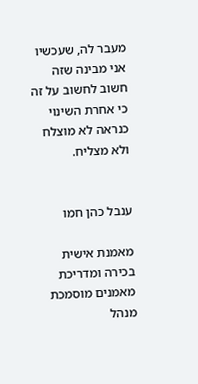מעבר לה, שעכשיו אני מבינה שזה חשוב לחשוב על זה כי אחרת השינוי כנראה לא מוצלח ולא מצליח.


ענבל כהן חמו

מאמנת אישית בכירה ומדריכת מאמנים מוסמכת
מנהל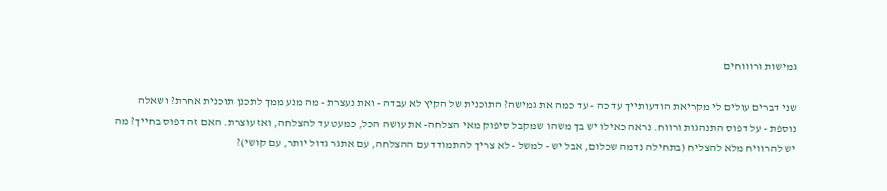גמישות ורוווחים

שני דברים עולים לי מקריאת הודעותייך עד כה - עד כמה את גמישה? התוכנית של הקיץ לא עבדה - ואת נעצרת - מה מנע ממך לתכנן תוכנית אחרת? ושאלה נוספת - על דפוס התנהגות ורווח. נראה כאילו יש בך משהו שמקבל סיפוק מאי הצלחה- את עושה הכל, כמעט עד להצלחה, ואז עוצרת. האם זה דפוס בחייך? מה יש להרוויח מלא להצליח (בתחילה נדמה שכלום, אבל יש - למשל - לא צריך להתמודד עם ההצלחה, עם אתגר גדול יותר, עם קושי)?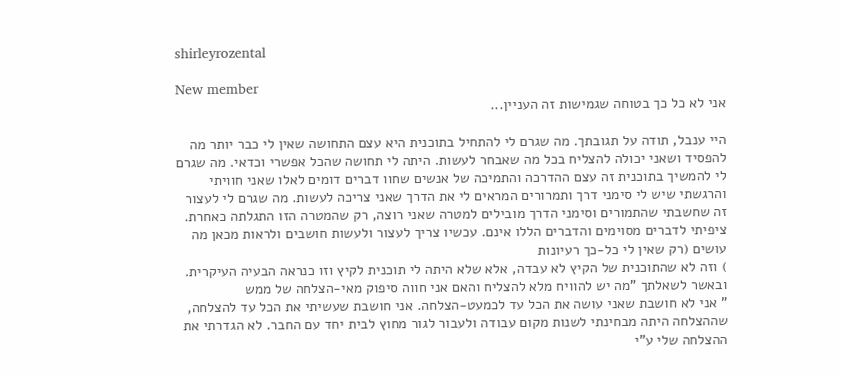shirleyrozental

New member
אני לא כל כך בטוחה שגמישות זה העניין...

היי ענבל, תודה על תגובתך. מה שגרם לי להתחיל בתוכנית היא עצם התחושה שאין לי כבר יותר מה להפסיד ושאני יכולה להצליח בכל מה שאבחר לעשות. היתה לי תחושה שהכל אפשרי וכדאי. מה שגרם לי להמשיך בתוכנית זה עצם ההדרכה והתמיכה של אנשים שחוו דברים דומים לאלו שאני חוויתי והרגשתי שיש לי סימני דרך ותמרורים המראים לי את הדרך שאני צריכה לעשות. מה שגרם לי לעצור זה שחשבתי שהתמורים וסימני הדרך מובילים למטרה שאני רוצה, רק שהמטרה הזו התגלתה כאחרת. ציפיתי לדברים מסוימים והדברים הללו אינם. עכשיו צריך לעצור ולעשות חושבים ולראות מכאן מה עושים (רק שאין לי כל-כך רעיונות
) וזה לא שהתוכנית של הקיץ לא עבדה, אלא שלא היתה לי תוכנית לקיץ וזו כנראה הבעיה העיקרית. ובאשר לשאלתך "מה יש להוויח מלא להצליח והאם אני חווה סיפוק מאי-הצלחה של ממש
" אני לא חושבת שאני עושה את הכל עד לכמעט-הצלחה. אני חושבת שעשיתי את הכל עד להצלחה, שההצלחה היתה מבחינתי לשנות מקום עבודה ולעבור לגור מחוץ לבית יחד עם החבר. לא הגדרתי את ההצלחה שלי ע"י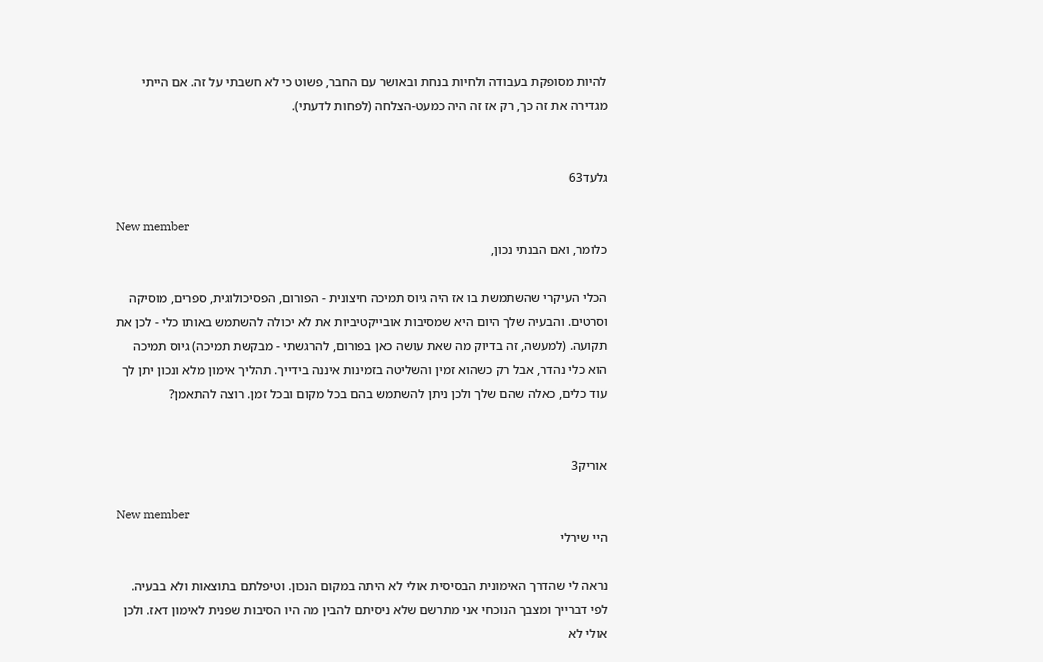להיות מסופקת בעבודה ולחיות בנחת ובאושר עם החבר, פשוט כי לא חשבתי על זה. אם הייתי מגדירה את זה כך, רק אז זה היה כמעט-הצלחה (לפחות לדעתי).


גלעד63

New member
כלומר, ואם הבנתי נכון,

הכלי העיקרי שהשתמשת בו אז היה גיוס תמיכה חיצונית - הפורום, הפסיכולוגית, ספרים, מוסיקה וסרטים. והבעיה שלך היום היא שמסיבות אובייקטיביות את לא יכולה להשתמש באותו כלי - לכן את תקועה. (למעשה, זה בדיוק מה שאת עושה כאן בפורום, להרגשתי - מבקשת תמיכה) גיוס תמיכה הוא כלי נהדר, אבל רק כשהוא זמין והשליטה בזמינות איננה בידייך. תהליך אימון מלא ונכון יתן לך עוד כלים, כאלה שהם שלך ולכן ניתן להשתמש בהם בכל מקום ובכל זמן. רוצה להתאמן?


אוריק3

New member
היי שירלי

נראה לי שהדרך האימונית הבסיסית אולי לא היתה במקום הנכון. וטיפלתם בתוצאות ולא בבעיה. לפי דברייך ומצבך הנוכחי אני מתרשם שלא ניסיתם להבין מה היו הסיבות שפנית לאימון דאז. ולכן אולי לא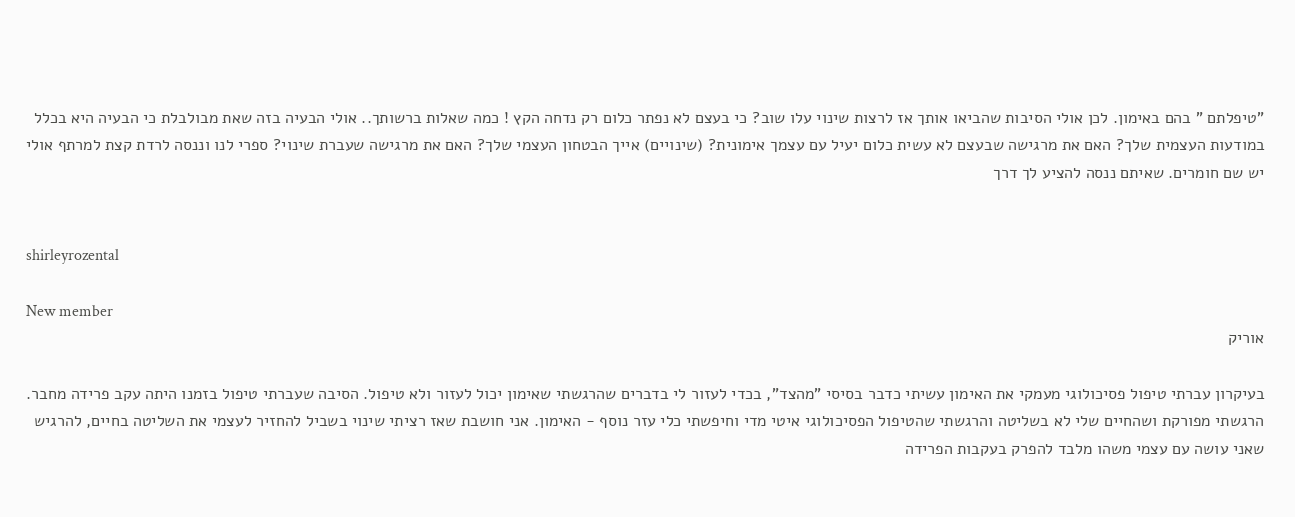"טיפלתם " בהם באימון. לכן אולי הסיבות שהביאו אותך אז לרצות שינוי עלו שוב? כי בעצם לא נפתר כלום רק נדחה הקץ ! כמה שאלות ברשותך.. אולי הבעיה בזה שאת מבולבלת כי הבעיה היא בכלל במודעות העצמית שלך? האם את מרגישה שבעצם לא עשית כלום יעיל עם עצמך אימונית? (שינויים) אייך הבטחון העצמי שלך? האם את מרגישה שעברת שינוי? ספרי לנו וננסה לרדת קצת למרתף אולי יש שם חומרים. שאיתם ננסה להציע לך דרך


shirleyrozental

New member
אוריק

בעיקרון עברתי טיפול פסיכולוגי מעמקי את האימון עשיתי כדבר בסיסי "מהצד", בכדי לעזור לי בדברים שהרגשתי שאימון יכול לעזור ולא טיפול. הסיבה שעברתי טיפול בזמנו היתה עקב פרידה מחבר. הרגשתי מפורקת ושהחיים שלי לא בשליטה והרגשתי שהטיפול הפסיכולוגי איטי מדי וחיפשתי כלי עזר נוסף - האימון. אני חושבת שאז רציתי שינוי בשביל להחזיר לעצמי את השליטה בחיים, להרגיש שאני עושה עם עצמי משהו מלבד להפרק בעקבות הפרידה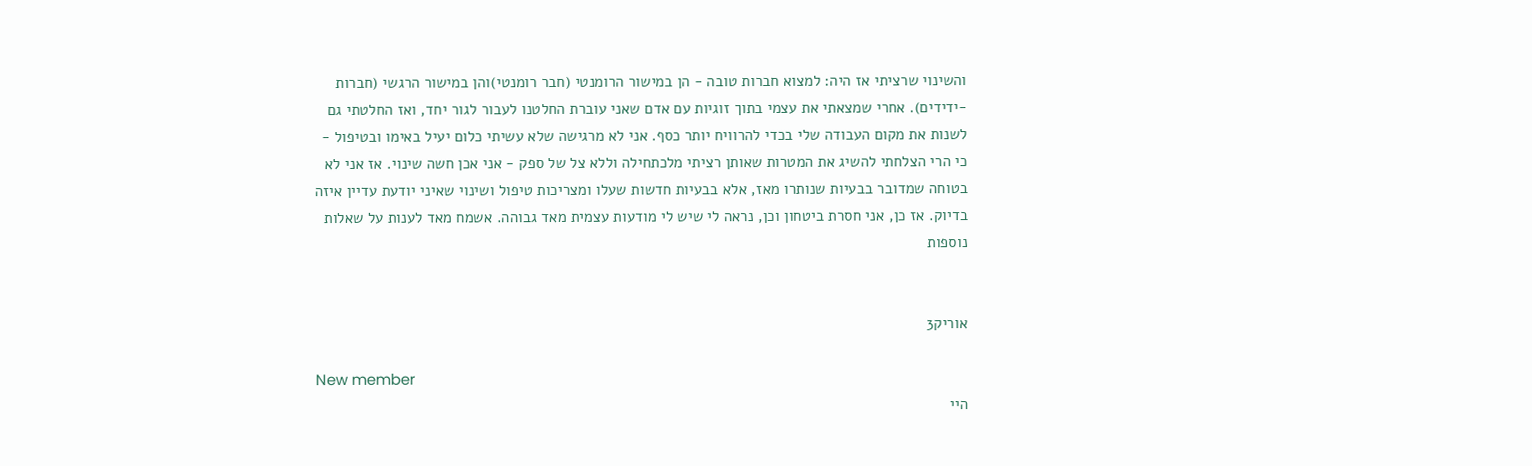והשינוי שרציתי אז היה: למצוא חברות טובה - הן במישור הרומנטי (חבר רומנטי)והן במישור הרגשי (חברות -ידידים). אחרי שמצאתי את עצמי בתוך זוגיות עם אדם שאני עוברת החלטנו לעבור לגור יחד, ואז החלטתי גם לשנות את מקום העבודה שלי בכדי להרוויח יותר כסף. אני לא מרגישה שלא עשיתי כלום יעיל באימו ובטיפול - כי הרי הצלחתי להשיג את המטרות שאותן רציתי מלכתחילה וללא צל של ספק - אני אכן חשה שינוי. אז אני לא בטוחה שמדובר בבעיות שנותרו מאז, אלא בבעיות חדשות שעלו ומצריכות טיפול ושינוי שאיני יודעת עדיין איזה בדיוק. אז כן, אני חסרת ביטחון וכן, נראה לי שיש לי מודעות עצמית מאד גבוהה. אשמח מאד לענות על שאלות נוספות


אוריק3

New member
היי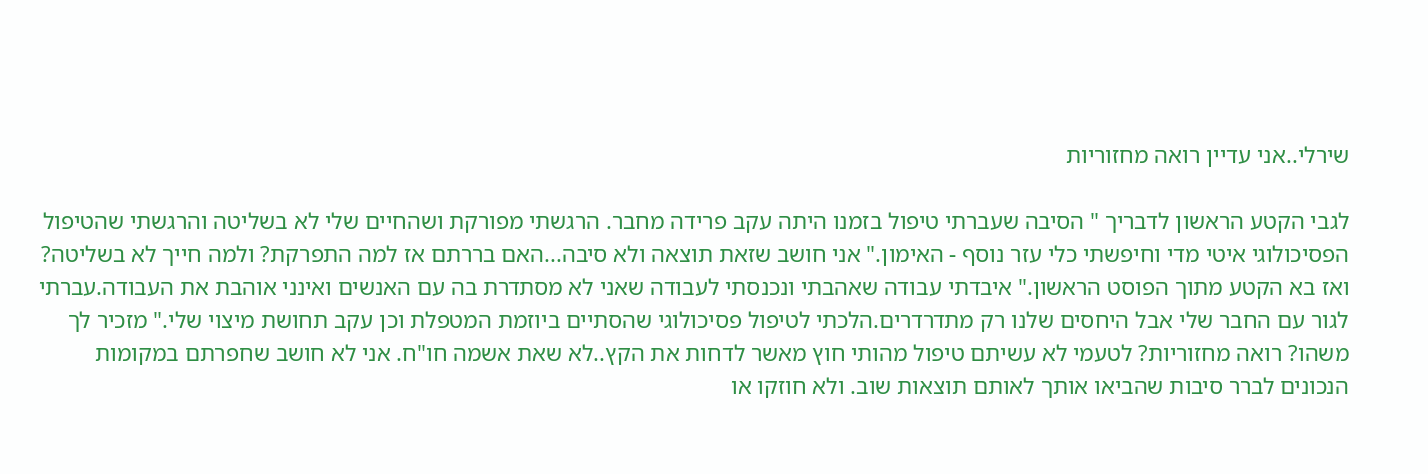שירלי..אני עדיין רואה מחזוריות

לגבי הקטע הראשון לדבריך " הסיבה שעברתי טיפול בזמנו היתה עקב פרידה מחבר. הרגשתי מפורקת ושהחיים שלי לא בשליטה והרגשתי שהטיפול הפסיכולוגי איטי מדי וחיפשתי כלי עזר נוסף - האימון." אני חושב שזאת תוצאה ולא סיבה...האם בררתם אז למה התפרקת? ולמה חייך לא בשליטה? ואז בא הקטע מתוך הפוסט הראשון." איבדתי עבודה שאהבתי ונכנסתי לעבודה שאני לא מסתדרת בה עם האנשים ואינני אוהבת את העבודה.עברתי לגור עם החבר שלי אבל היחסים שלנו רק מתדרדרים.הלכתי לטיפול פסיכולוגי שהסתיים ביוזמת המטפלת וכן עקב תחושת מיצוי שלי." מזכיר לך משהו? רואה מחזוריות? לטעמי לא עשיתם טיפול מהותי חוץ מאשר לדחות את הקץ..לא שאת אשמה חו"ח. אני לא חושב שחפרתם במקומות הנכונים לברר סיבות שהביאו אותך לאותם תוצאות שוב. ולא חוזקו או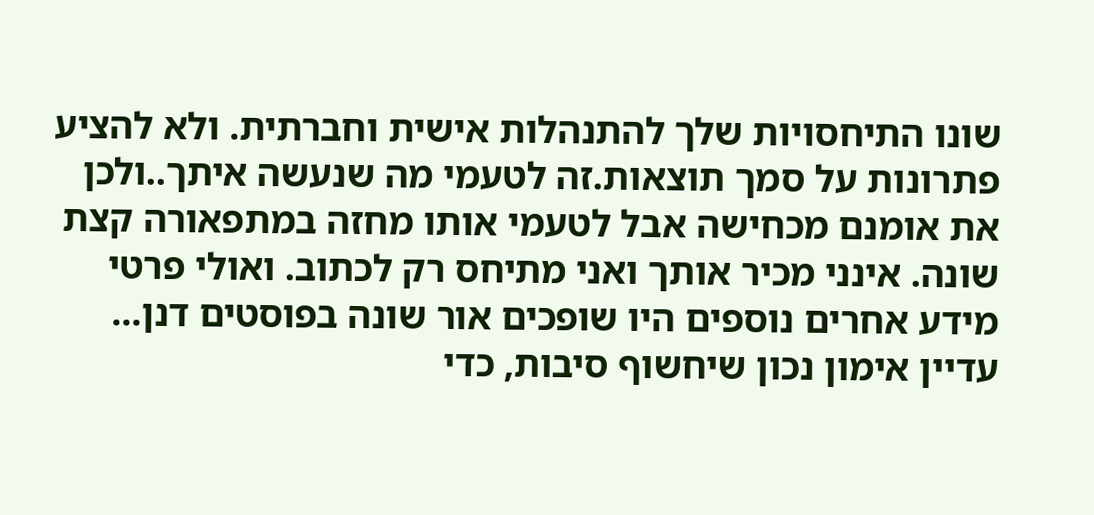שונו התיחסויות שלך להתנהלות אישית וחברתית. ולא להציע פתרונות על סמך תוצאות.זה לטעמי מה שנעשה איתך..ולכן את אומנם מכחישה אבל לטעמי אותו מחזה במתפאורה קצת שונה. אינני מכיר אותך ואני מתיחס רק לכתוב. ואולי פרטי מידע אחרים נוספים היו שופכים אור שונה בפוסטים דנן... עדיין אימון נכון שיחשוף סיבות, כדי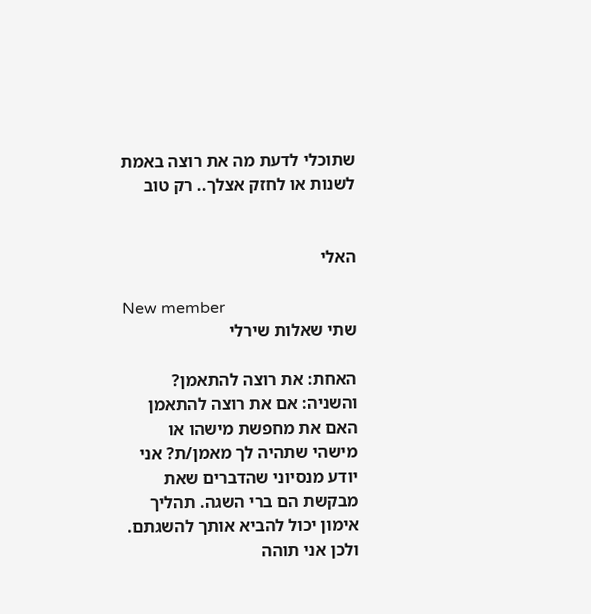שתוכלי לדעת מה את רוצה באמת לשנות או לחזק אצלך.. רק טוב


האלי

New member
שתי שאלות שירלי

האחת: את רוצה להתאמן? והשניה: אם את רוצה להתאמן האם את מחפשת מישהו או מישהי שתהיה לך מאמן/ת? אני יודע מנסיוני שהדברים שאת מבקשת הם ברי השגה. תהליך אימון יכול להביא אותך להשגתם. ולכן אני תוהה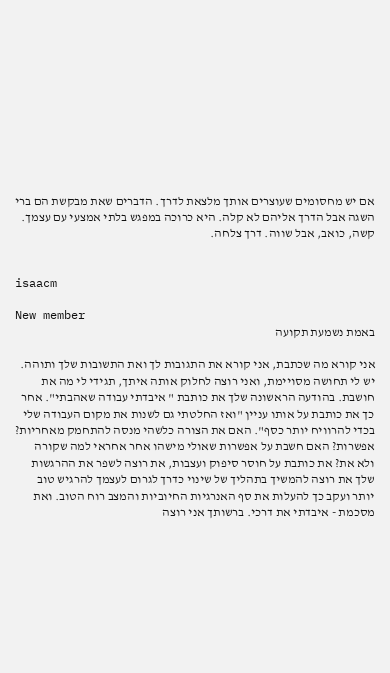אם יש מחסומים שעוצרים אותך מלצאת לדרך. הדברים שאת מבקשת הם ברי השגה אבל הדרך אליהם לא קלה. היא כרוכה במפגש בלתי אמצעי עם עצמך. קשה, כואב, אבל שווה. דרך צלחה.


isaacm

New member
באמת נשמעת תקועה

אני קורא מה שכתבת, אני קורא את התגובות לך ואת התשובות שלך ותוהה. יש לי תחושה מסויימת, ואני רוצה לחלוק אותה איתך, תגידי לי מה את חושבת. בהודעה הראשונה שלך את כותבת " איבדתי עבודה שאהבתי". אחר כך את כותבת על אותו עניין "ואז החלטתי גם לשנות את מקום העבודה שלי בכדי להרוויח יותר כסף". האם את הצורה כלשהי מנסה להתחמק מאחריות? אפשרות? האם חשבת על אפשרות שאולי מישהו אחר אחראי למה שקורה ולא את? את כותבת על חוסר סיפוק ועצבות, את רוצה לשפר את ההרגשות שלך את רוצה להמשיך בתהליך של שינוי כדרך לגרום לעצמך להרגיש טוב יותר ועקב כך להעלות את סף האנרגיות החיוביות והמצב רוח הטוב. ואת מסכמת - איבדתי את דרכי. ברשותך אני רוצה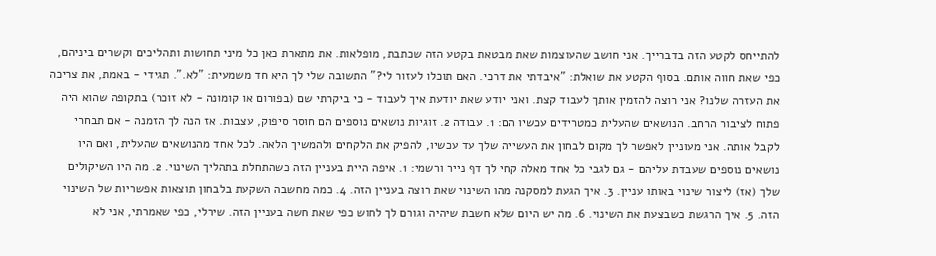להתייחס לקטע הזה בדברייך. אני חושב שהעוצמות שאת מבטאת בקטע הזה שכתבת, מופלאות. את מתארת כאן כל מיני תחושות ותהליכים וקשרים ביניהם, כפי שאת חווה אותם. בסוף הקטע את שואלת: "איבדתי את דרכי. האם תוכלו לעזור לי?" התשובה שלי לך היא חד משמעית: "לא.". תגידי - באמת, את צריכה את העזרה שלנו? אני רוצה להזמין אותך לעבוד קצת. ואני יודע שאת יודעת איך לעבוד - כי ביקרתי שם (בפורום או קומונה - לא זוכר) בתקופה שהוא היה פתוח לציבור הרחב. הנושאים שהעלית כמטרידים עכשיו הם: 1. עבודה 2. זוגיות נושאים נוספים הם חוסר סיפוק, עצבות. אז הנה לך הזמנה - אם תבחרי לקבל אותה. אני מעוניין לאפשר לך מקום לבחון את העשייה שלך עד עכשיו, להפיק את הלקחים ולהמשיך הלאה. לכל אחד מהנושאים שהעלית, ואם היו נושאים נוספים שעבדת עליהם - גם לגבי כל אחד מאלה קחי לך דף נייר ורשמי: 1. איפה היית בעניין הזה כשהתחלת בתהליך השינוי. 2. מה היו השיקולים שלך (אז) ליצור שינוי באותו עניין. 3. איך הגעת למסקנה מהו השינוי שאת רוצה בעניין הזה. 4. כמה מחשבה השקעת בלבחון תוצאות אפשריות של השינוי הזה. 5. איך הרגשת כשבצעת את השינוי. 6. מה יש היום שלא חשבת שיהיה וגורם לך לחוש כפי שאת חשה בעניין הזה. שירלי, כפי שאמרתי, אני לא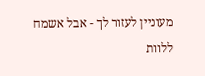מעוניין לעזור לך - אבל אשמח ללוות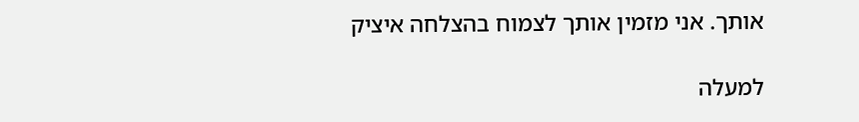אותך. אני מזמין אותך לצמוח בהצלחה איציק

למעלה